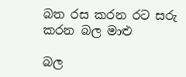බත රස කරන රට සරු කරන බල මාළු

බල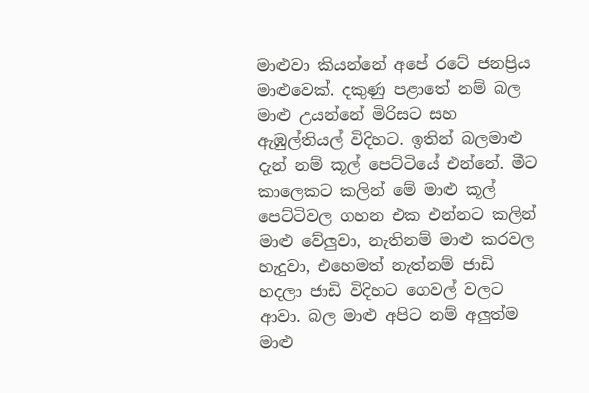මාළුවා කියන්නේ අපේ රටේ ජනප්‍රිය මාළුවෙක්. දකුණු පළාතේ නම් බල මාළු උයන්නේ මිරිසට සහ ඇඹුල්තියල් විදිහට. ඉතින් බලමාළු දැන් නම් කූල් පෙට්ටියේ එන්නේ. මීට කාලෙකට කලින් මේ මාළු කූල් පෙට්ටිවල ගහන එක එන්නට කලින් මාළු වේලුවා, නැතිනම් මාළු කරවල හැදුවා, එහෙමත් නැත්නම් ජාඩි හදලා ජාඩි විදිහට ගෙවල් වලට ආවා. බල මාළු අපිට නම් අලුත්ම මාළු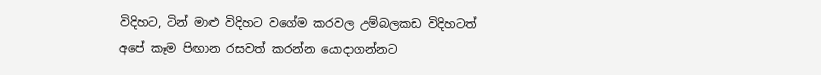විදිහට, ටින් මාළු විදිහට වගේම කරවල උම්බලකඩ විදිහටත් අපේ කෑම පිඟාන රසවත් කරන්න යොදාගන්නට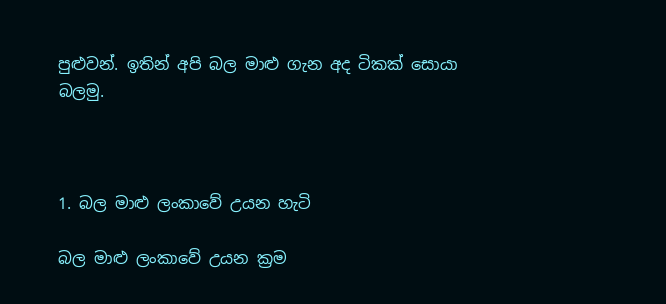පුළුවන්. ඉතින් අපි බල මාළු ගැන අද ටිකක් සොයා බලමු.



1. බල මාළු ලංකාවේ උයන හැටි

බල මාළු ලංකාවේ උයන ක්‍රම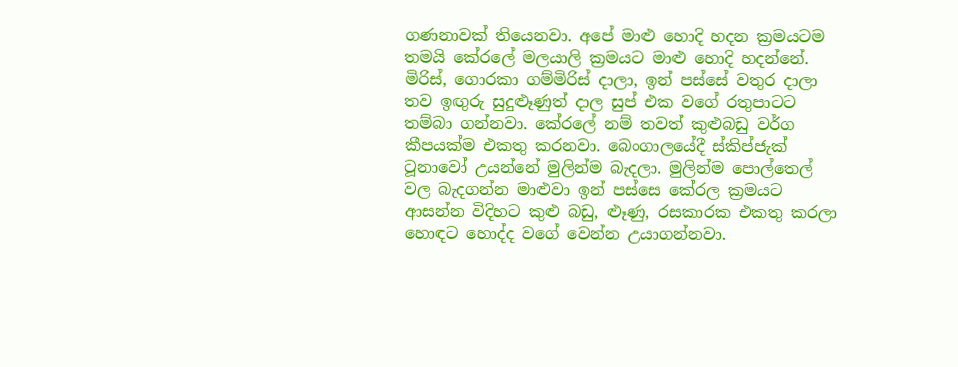ගණනාවක් තියෙනවා. අපේ මාළු හොදි හදන ක්‍රමයටම තමයි කේරලේ මලයාලි ක්‍රමයට මාළු හොදි හදන්නේ. මිරිස්, ගොරකා ගම්මිරිස් දාලා, ඉන් පස්සේ වතුර දාලා තව ඉඟුරු සුදුළූණුත් දාල සුප් එක වගේ රතුපාටට තම්බා ගන්නවා. කේරලේ නම් තවත් කුළුබඩු වර්ග කීපයක්ම එකතු කරනවා. බෙංගාලයේදී ස්කිප්ජැක් ටූනාවෝ උයන්නේ මුලින්ම බැදලා. මුලින්ම පොල්තෙල් වල බැදගන්න මාළුවා ඉන් පස්සෙ කේරල ක්‍රමයට ආසන්න විදිහට කුළු බඩු, ළූණු, රසකාරක එකතු කරලා හොඳට හොද්ද වගේ වෙන්න උයාගන්නවා.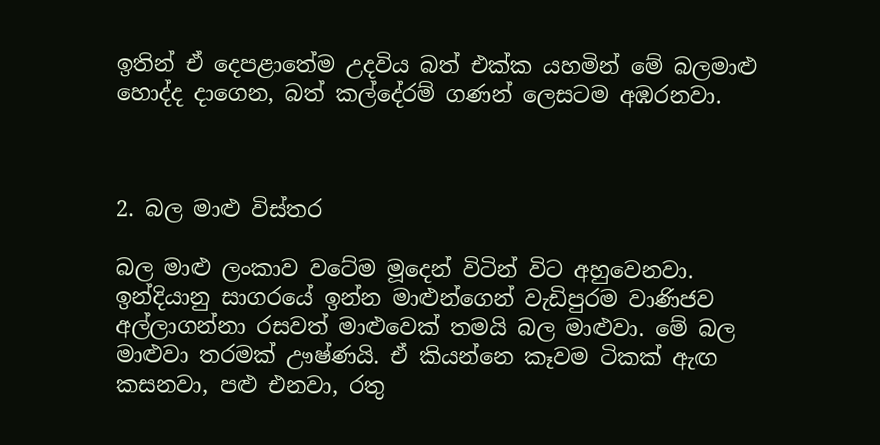ඉතින් ඒ දෙපළාතේම උදවිය බත් එක්ක යහමින් මේ බලමාළු හොද්ද දාගෙන, බත් කල්දේරම් ගණන් ලෙසටම අඹරනවා.



2. බල මාළු විස්තර

බල මාළු ලංකාව වටේම මූදෙන් විටින් විට අහුවෙනවා. ඉන්දියානු සාගරයේ ඉන්න මාළුන්ගෙන් වැඩිපුරම වාණිජව අල්ලාගන්නා රසවත් මාළුවෙක් තමයි බල මාළුවා. මේ බල මාළුවා තරමක් ඌෂ්ණයි. ඒ කියන්නෙ කෑවම ටිකක් ඇඟ කසනවා, පළු එනවා, රතු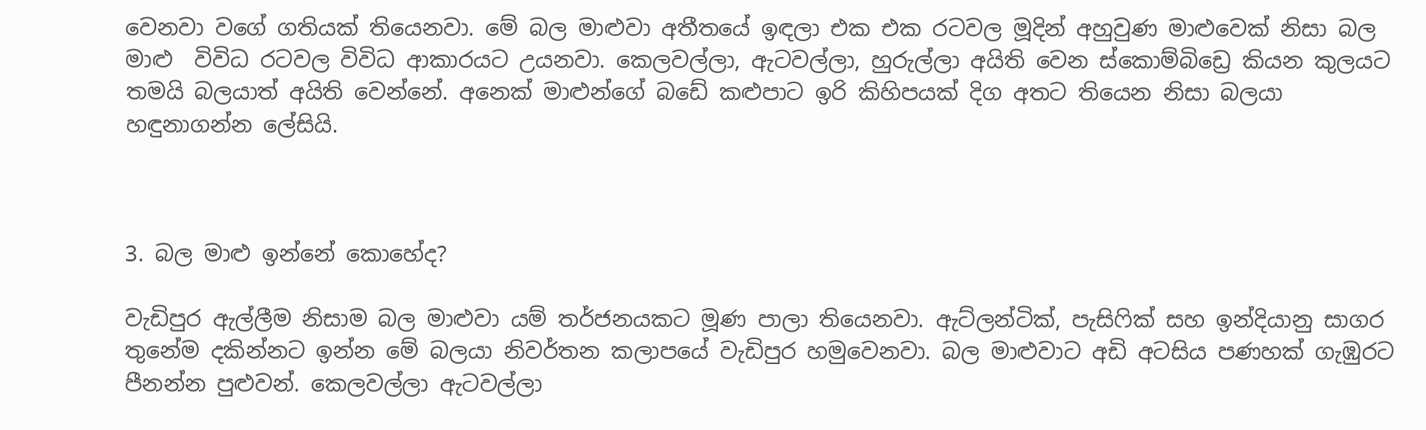වෙනවා වගේ ගතියක් තියෙනවා. මේ බල මාළුවා අතීතයේ ඉඳලා එක එක රටවල මූදින් අහුවුණ මාළුවෙක් නිසා බල මාළු  විවිධ රටවල විවිධ ආකාරයට උයනවා. කෙලවල්ලා, ඇටවල්ලා, හුරුල්ලා අයිති වෙන ස්කොම්බිඩ්‍රෙ කියන කුලයට තමයි බලයාත් අයිති වෙන්නේ. අනෙක් මාළුන්ගේ බඩේ කළුපාට ඉරි කිහිපයක් දිග අතට තියෙන නිසා බලයා හඳුනාගන්න ලේසියි.



3. බල මාළු ඉන්නේ කොහේද?

වැඩිපුර ඇල්ලීම නිසාම බල මාළුවා යම් තර්ජනයකට මූණ පාලා තියෙනවා. ඇට්ලන්ටික්, පැසිෆික් සහ ඉන්දියානු සාගර තුනේම දකින්නට ඉන්න මේ බලයා නිවර්තන කලාපයේ වැඩිපුර හමුවෙනවා. බල මාළුවාට අඩි අටසිය පණහක් ගැඹුරට පීනන්න පුළුවන්. කෙලවල්ලා ඇටවල්ලා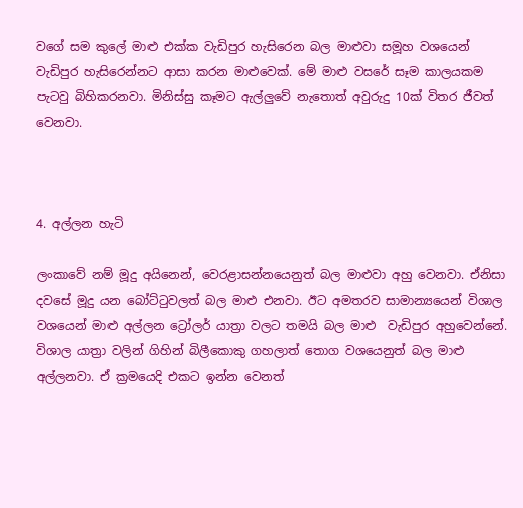වගේ සම කුලේ මාළු එක්ක වැඩිපුර හැසිරෙන බල මාළුවා සමූහ වශයෙන් වැඩිපුර හැසිරෙන්නට ආසා කරන මාළුවෙක්. මේ මාළු වසරේ සෑම කාලයකම පැටවු බිහිකරනවා. මිනිස්සු කෑමට ඇල්ලුවේ නැතොත් අවුරුදු 10ක් විතර ජීවත් වෙනවා.



4. අල්ලන හැටි

ලංකාවේ නම් මූදු අයිනෙන්, වෙරළාසන්නයෙනුත් බල මාළුවා අහු වෙනවා. ඒනිසා දවසේ මූදු යන බෝට්ටුවලත් බල මාළු එනවා. ඊට අමතරව සාමාන්‍යයෙන් විශාල වශයෙන් මාළු අල්ලන ට්‍රෝලර් යාත්‍රා වලට තමයි බල මාළු  වැඩිපුර අහුවෙන්නේ. විශාල යාත්‍රා වලින් ගිහින් බිලීකොකු ගහලාත් තොග වශයෙනුත් බල මාළු අල්ලනවා. ඒ ක්‍රමයෙදි එකට ඉන්න වෙනත්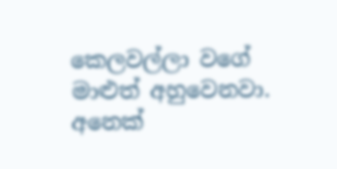කෙලවල්ලා වගේ මාළුත් අහුවෙනවා. අනෙක්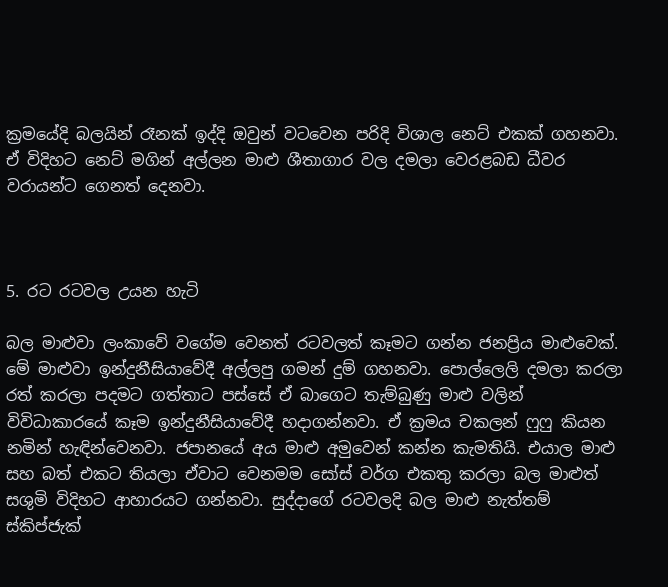ක්‍රමයේදි බලයින් රෑනක් ඉද්දි ඔවුන් වටවෙන පරිදි විශාල නෙට් එකක් ගහනවා. ඒ විදිහට නෙට් මගින් අල්ලන මාළු ශීතාගාර වල දමලා වෙරළබඩ ධීවර වරායන්ට ගෙනත් දෙනවා.



5. රට රටවල උයන හැටි

බල මාළුවා ලංකාවේ වගේම වෙනත් රටවලත් කෑමට ගන්න ජනප්‍රිය මාළුවෙක්. මේ මාළුවා ඉන්දුනීසියාවේදී අල්ලපු ගමන් දුම් ගහනවා. පොල්ලෙලි දමලා කරලා රත් කරලා පදමට ගත්තාට පස්සේ ඒ බාගෙට තැම්බුණු මාළු වලින් විවිධාකාරයේ කෑම ඉන්දුනීසියාවේදී හදාගන්නවා. ඒ ක්‍රමය චකලන් ෆුෆු කියන නමින් හැඳින්වෙනවා. ජපානයේ අය මාළු අමුවෙන් කන්න කැමතියි. එයාල මාළු සහ බත් එකට තියලා ඒවාට වෙනමම සෝස් වර්ග එකතු කරලා බල මාළුත් සශුමි විදිහට ආහාරයට ගන්නවා. සුද්දාගේ රටවලදි බල මාළු නැත්තම් ස්කිප්ජැක්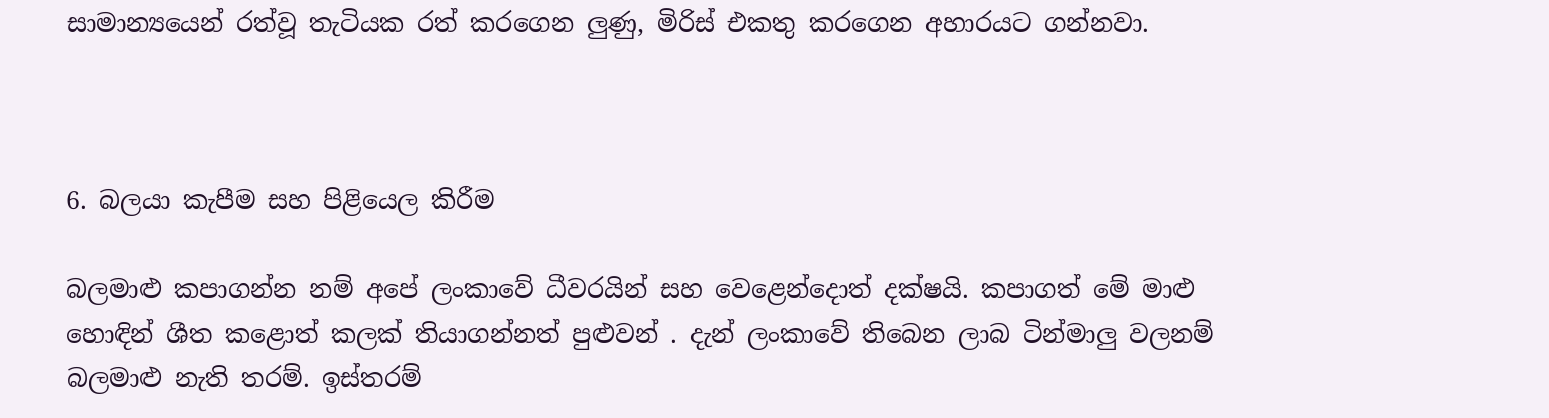සාමාන්‍යයෙන් රත්වූ තැටියක රත් කරගෙන ලුණු, මිරිස් එකතු කරගෙන අහාරයට ගන්නවා.



6. බලයා කැපීම සහ පිළියෙල කිරීම

බලමාළු කපාගන්න නම් අපේ ලංකාවේ ධීවරයින් සහ වෙළෙන්දොත් දක්ෂයි. කපාගත් මේ මාළු හොඳින් ශීත කළොත් කලක් තියාගන්නත් පුළුවන් . දැන් ලංකාවේ තිබෙන ලාබ ටින්මාලු වලනම් බලමාළු නැති තරම්. ඉස්තරම්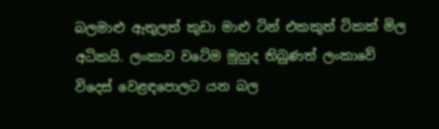බලමාළු ඇතුලත් කුඩා මාළු ටින් එකකුත් ටිකක් මිල අධිකයි. ලංකාව වටේම මුහුද තිබුණත් ලංකාවේ විදෙස් වෙළඳපොලට යන බල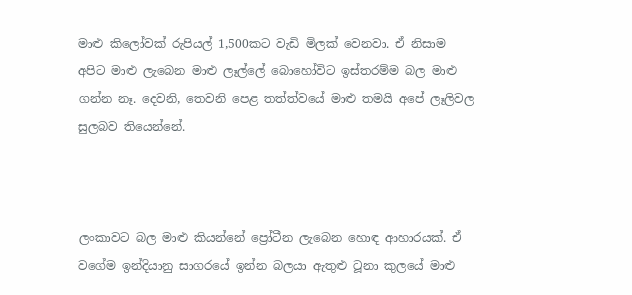මාළු කිලෝවක් රුපියල් 1,500කට වැඩි මිලක් වෙනවා. ඒ නිසාම අපිට මාළු ලැබෙන මාළු ලෑල්ලේ බොහෝවිට ඉස්තරම්ම බල මාළු ගන්න නෑ. දෙවනි, තෙවනි පෙළ තත්ත්වයේ මාළු තමයි අපේ ලෑලිවල සුලබව තියෙන්නේ.



ලංකාවට බල මාළු කියන්නේ ප්‍රෝටීන ලැබෙන හොඳ ආහාරයක්. ඒ වගේම ඉන්දියානු සාගරයේ ඉන්න බලයා ඇතුළු ටූනා කුලයේ මාළු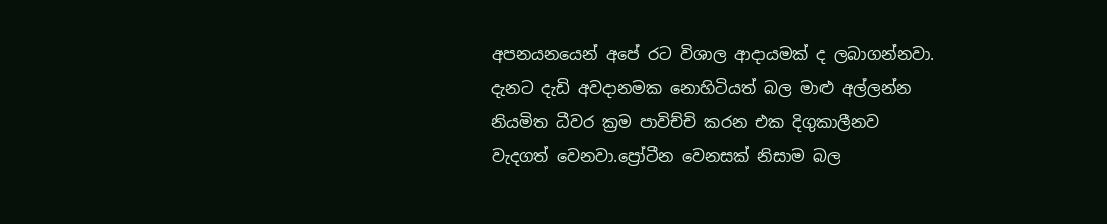අපනයනයෙන් අපේ රට විශාල ආදායමක් ද ලබාගන්නවා. දැනට දැඩි අවදානමක නොහිටියත් බල මාළු අල්ලන්න නියමිත ධීවර ක්‍රම පාවිච්චි කරන එක දිගුකාලීනව වැදගත් වෙනවා.ප්‍රෝටීන වෙනසක් නිසාම බල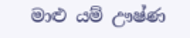මාළු යම් ඌෂ්ණ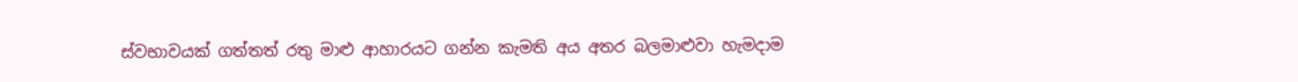ස්වභාවයක් ගත්තත් රතු මාළු ආහාරයට ගන්න කැමති අය අතර බලමාළුවා හැමදාම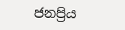ජනප්‍රිය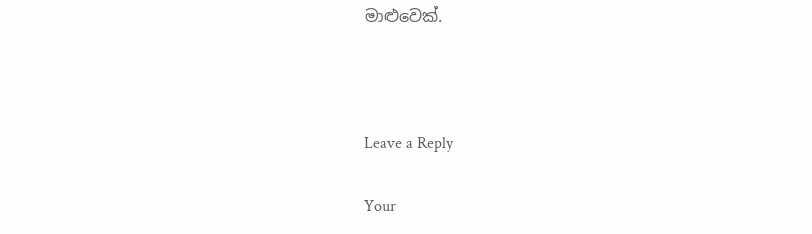මාළුවෙක්.



Leave a Reply

Your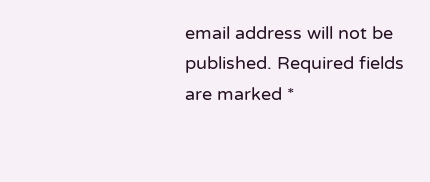email address will not be published. Required fields are marked *